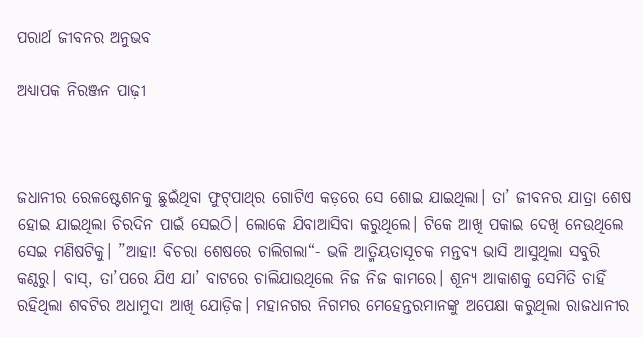ପରାର୍ଥ ଜୀବନର ଅନୁଭବ

ଅଧ୍ୟାପକ ନିରଞ୍ଜନ ପାଢ଼ୀ



ଜଧାନୀର ରେଳଷ୍ଟେଶନକୁ ଛୁଇଁଥିବା ଫୁଟ୍‌ପାଥ୍‌ର ଗୋଟିଏ କଡ଼ରେ ସେ ଶୋଇ ଯାଇଥିଲା। ତା’ ଜୀବନର ଯାତ୍ରା ଶେଷ ହୋଇ ଯାଇଥିଲା ଚିରଦିନ ପାଇଁ ସେଇଠି। ଲୋକେ ଯିବାଆସିବା କରୁଥିଲେ। ଟିକେ ଆଖି ପକାଇ ଦେଖି ନେଉଥିଲେ ସେଇ ମଣିଷଟିକୁ। ”ଆହା! ବିଚରା ଶେଷରେ ଚାଲିଗଲା“- ଭଳି ଆତ୍ମିୟତାସୂଚକ ମନ୍ତବ୍ୟ ଭାସି ଆସୁଥିଲା ସବୁରି କଣ୍ଠରୁ। ବାସ୍‌, ତା’ପରେ ଯିଏ ଯା’ ବାଟରେ ଚାଲିଯାଉଥିଲେ ନିଜ ନିଜ କାମରେ। ଶୂନ୍ୟ ଆକାଶକୁ ସେମିତି ଚାହିଁ ରହିଥିଲା ଶବଟିର ଅଧାମୁଦା ଆଖି ଯୋଡ଼ିକ। ମହାନଗର ନିଗମର ମେହେନ୍ତରମାନଙ୍କୁ ଅପେକ୍ଷା କରୁଥିଲା ରାଜଧାନୀର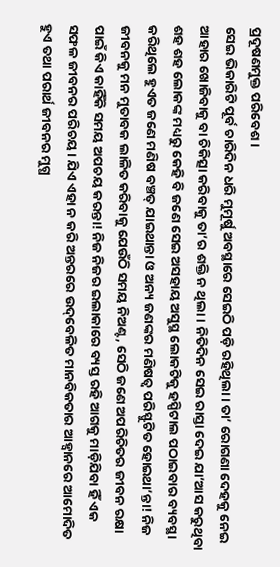ପ୍ରଦୂଷଣମୁକ୍ତ ପରିବେଶ।
ସେଇ ଭିକାରିଟି ପୂର୍ବ ଚାରିଦିନ ଧରି ମୁମୂର୍ଷୁ ଅବସ୍ଥାରେ ସେଇଠି ପଡ଼ି ରହିଥିଲା। ତା’ ରୋଗଣା ଦେହକୁ ନେଇ ଆହାର ଖୋଜିବାକୁ ବା ଚିକିତ୍ସା କରିବାକୁ ତା’ର ଶକ୍ତି ନ ଥିଲା। ନିତିଦିନ ସେଇ ରାସ୍ତା ଦେଇ ଯା’ଆସ କରୁଥିବା ଶହ ଶହ ଲୋକଙ୍କ ମଧ୍ୟରୁ କେହି ବି ଜଣେ ସେଇ ଅସହାୟ ଅସୁସ୍ଥ ଲୋକଟିକୁ ହସ୍ପିଟାଲ ପଠାଇବାର ବ୍ୟବସ୍ଥା କରିଥିଲେ ହୁଏତ ଜଣେ ମଣିଷ ବଞ୍ଚତ୍ ଯାଇଥାନ୍ତା ଓ ଅନ୍ୟ ଜଣଙ୍କର ମଣିଷତ୍ୱ ପରିସ୍ଫୁଟିତ ହୋଇଥା’ନ୍ତା! ନିଜ ଜୀବନକୁ ମନ ମୁତାବକ ଲାଳିତ କରିବାକୁ ଯେଉଁଠି ସମୟ ନିଅଣ୍ଟ, ସେଠି ଜଣେ ଅପରିଚିତର ଜୀବନ ରକ୍ଷା ପାଇଁ କିଏ କାହିଁକି ସମୟ ଅପଚୟ କରନ୍ତା! ନିଜ ନିଜର ଇଲାକାରେ ବ୍ୟସ୍ତ ରହି ଆଗକୁ ମାଡ଼ିଯିବା ହିଁ ଏକ ସଫଳ ଜୀବନର ପରିଚୟ। ଯିଏ ଏହା ନ କରି ଅନ୍ତରରେ ଉଦ୍‌ବେଳିତ ମାନବିକତାର ଆହ୍ବାନରେ ଆମୋଦିତ ହୁଏ ତଥା ପରାର୍ଥ ଜୀବନର ମୁଗ୍ଧ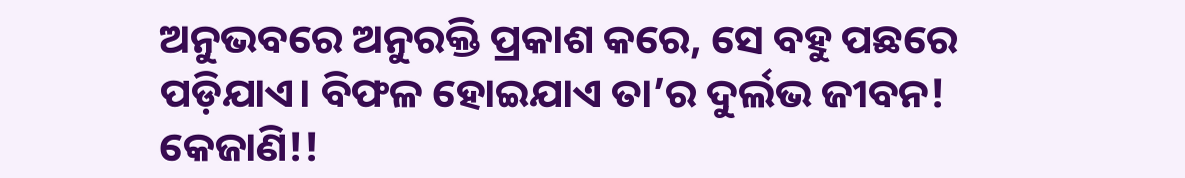ଅନୁଭବରେ ଅନୁରକ୍ତି ପ୍ରକାଶ କରେ, ସେ ବହୁ ପଛରେ ପଡ଼ିଯାଏ। ବିଫଳ ହୋଇଯାଏ ତା’ର ଦୁର୍ଲଭ ଜୀବନ! କେଜାଣି!!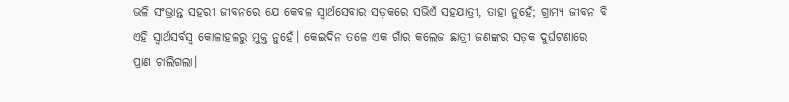ଭଳି ସଂଭ୍ରାନ୍ତ ସହରୀ ଜୀବନରେ ଯେ କେବଳ ସ୍ବାର୍ଥସେବାର ସଡ଼କରେ ସଭିଏଁ ସହଯାତ୍ରୀ, ତାହା ନୁହେଁ; ଗ୍ରାମ୍ୟ ଜୀବନ ବି ଏହି ସ୍ବାର୍ଥସର୍ବସ୍ବ କୋଳାହଳରୁ ମୁକ୍ତ ନୁହେଁ। କେଇଦିନ ତଳେ ଏକ ଗାଁର କଲେଜ ଛାତ୍ରୀ ଜଣଙ୍କର ସଡ଼କ ଦୁର୍ଘଟଣାରେ ପ୍ରାଣ ଚାଲିଗଲା।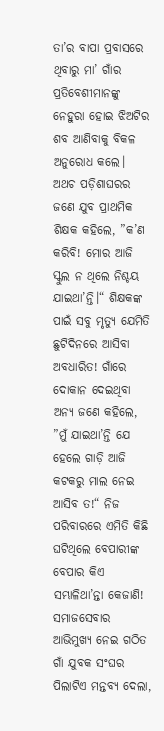ତା’ର ବାପା ପ୍ରବାସରେ ଥିବାରୁ ମା’ ଗାଁର ପ୍ରତିବେଶୀମାନଙ୍କୁ ନେହୁରା ହୋଇ ଝିଅଟିର ଶବ ଆଣିବାକୁ ବିକଳ ଅନୁରୋଧ କଲେ। ଅଥଚ ପଡ଼ିଶାଘରର ଜଣେ ଯୁବ ପ୍ରାଥମିକ ଶିକ୍ଷକ କହିଲେ, ”କ’ଣ କରିବି! ମୋର ଆଜି ସ୍କୁଲ ନ ଥିଲେ ନିଶ୍ଚୟ ଯାଇଥା’ନ୍ତି।“ ଶିକ୍ଷକଙ୍କ ପାଇଁ ସବୁ ମୃତ୍ୟୁ ଯେମିତି ଛୁଟିଦିନରେ ଆସିବା ଅବଧାରିତ! ଗାଁରେ ଦୋକାନ ଦେଇଥିବା ଅନ୍ୟ ଜଣେ କହିଲେ, ”ମୁଁ ଯାଇଥା’ନ୍ତି ଯେ ହେଲେ ଗାଡ଼ି ଆଜି କଟକରୁ ମାଲ ନେଇ ଆସିବ ତ!“ ନିଜ ପରିବାରରେ ଏମିତି କିଛି ଘଟିଥିଲେ ବେପାରୀଙ୍କ ବେପାର କିଏ ସମ୍ଭାଳିଥା’ନ୍ତା କେଜାଣି! ସମାଜସେବାର ଆଭିମୁଖ୍ୟ ନେଇ ଗଠିତ ଗାଁ ଯୁବକ ସଂଘର ପିଲାଟିଏ ମନ୍ତବ୍ୟ ଦେଲା,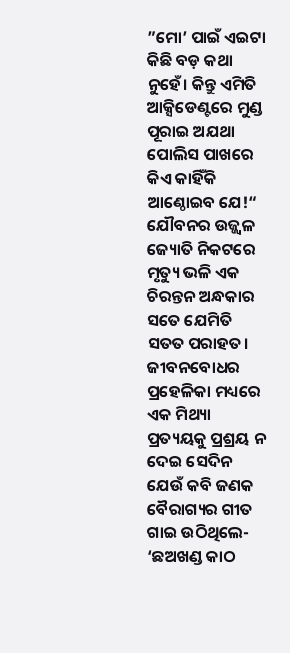”ମୋ’ ପାଇଁ ଏଇଟା କିଛି ବଡ଼ କଥା ନୁହେଁ। କିନ୍ତୁ ଏମିତି ଆକ୍ସିଡେଣ୍ଟରେ ମୁଣ୍ଡ ପୂରାଇ ଅଯଥା ପୋଲିସ ପାଖରେ କିଏ କାହିଁକି ଆଣ୍ଠୋଇବ ଯେ!“ ଯୌବନର ଉଜ୍ଜ୍ୱଳ ଜ୍ୟୋତି ନିକଟରେ ମୃତ୍ୟୁ ଭଳି ଏକ ଚିରନ୍ତନ ଅନ୍ଧକାର ସତେ ଯେମିତି ସତତ ପରାହତ। ଜୀବନବୋଧର ପ୍ରହେଳିକା ମଧ୍ୟରେ ଏକ ମିଥ୍ୟା ପ୍ରତ୍ୟୟକୁ ପ୍ରଶ୍ରୟ ନ ଦେଇ ସେଦିନ ଯେଉଁ କବି ଜଣକ ବୈରାଗ୍ୟର ଗୀତ ଗାଇ ଉଠିଥିଲେ- ‘ଛଅଖଣ୍ଡ କାଠ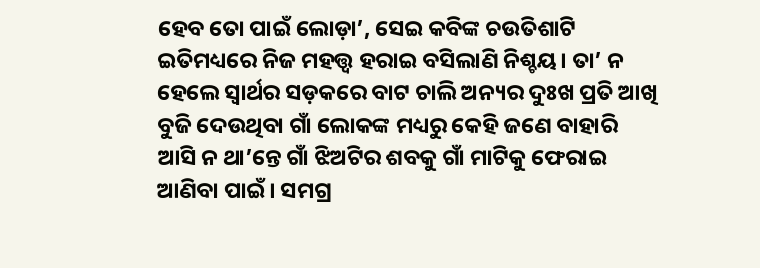ହେବ ତୋ ପାଇଁ ଲୋଡ଼ା’, ସେଇ କବିଙ୍କ ଚଉତିଶାଟି ଇତିମଧ୍ୟରେ ନିଜ ମହତ୍ତ୍ୱ ହରାଇ ବସିଲାଣି ନିଶ୍ଚୟ। ତା’ ନ ହେଲେ ସ୍ବାର୍ଥର ସଡ଼କରେ ବାଟ ଚାଲି ଅନ୍ୟର ଦୁଃଖ ପ୍ରତି ଆଖି ବୁଜି ଦେଉଥିବା ଗାଁ ଲୋକଙ୍କ ମଧ୍ୟରୁ କେହି ଜଣେ ବାହାରି ଆସି ନ ଥା’ନ୍ତେ ଗାଁ ଝିଅଟିର ଶବକୁ ଗାଁ ମାଟିକୁ ଫେରାଇ ଆଣିବା ପାଇଁ। ସମଗ୍ର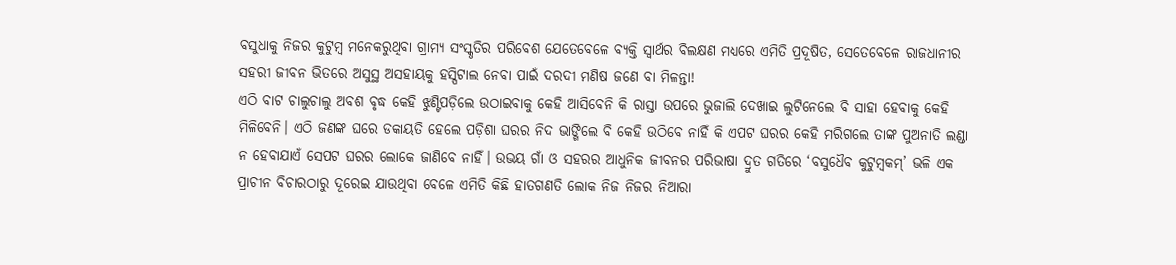ବସୁଧାକୁ ନିଜର କୁଟୁମ୍ବ ମନେକରୁଥିବା ଗ୍ରାମ୍ୟ ସଂସ୍କୃତିର ପରିବେଶ ଯେତେବେଳେ ବ୍ୟକ୍ତି ସ୍ବାର୍ଥର ବିଲକ୍ଷଣ ମଧ୍ୟରେ ଏମିତି ପ୍ରଦୂଷିତ, ସେତେବେଳେ ରାଜଧାନୀର ସହରୀ ଜୀବନ ଭିତରେ ଅସୁସ୍ଥ ଅସହାୟକୁ ହସ୍ପିଟାଲ ନେବା ପାଇଁ ଦରଦୀ ମଣିଷ ଜଣେ ବା ମିଳନ୍ତା!
ଏଠି ବାଟ ଚାଲୁଚାଲୁ ଅବଶ ବୃଦ୍ଧ କେହି ଝୁଣ୍ଟିପଡ଼ିଲେ ଉଠାଇବାକୁ କେହି ଆସିବେନି କି ରାସ୍ତା ଉପରେ ଭୁଜାଲି ଦେଖାଇ ଲୁଟିନେଲେ ବି ସାହା ହେବାକୁ କେହି ମିଳିବେନି। ଏଠି ଜଣଙ୍କ ଘରେ ଡକାୟତି ହେଲେ ପଡ଼ିଶା ଘରର ନିଦ ଭାଙ୍ଗିଲେ ବି କେହି ଉଠିବେ ନାହିଁ କି ଏପଟ ଘରର କେହି ମରିଗଲେ ତାଙ୍କ ପୁଅନାତି ଲଣ୍ଡା ନ ହେବାଯାଏଁ ସେପଟ ଘରର ଲୋକେ ଜାଣିବେ ନାହିଁ। ଉଭୟ ଗାଁ ଓ ସହରର ଆଧୁନିକ ଜୀବନର ପରିଭାଷା ଦ୍ରୁତ ଗତିରେ ‘ବସୁଧୈବ କୁଟୁମ୍ବକମ୍‌’ ଭଳି ଏକ ପ୍ରାଚୀନ ବିଚାରଠାରୁ ଦୂରେଇ ଯାଉଥିବା ବେଳେ ଏମିତି କିଛି ହାତଗଣତି ଲୋକ ନିଜ ନିଜର ନିଆରା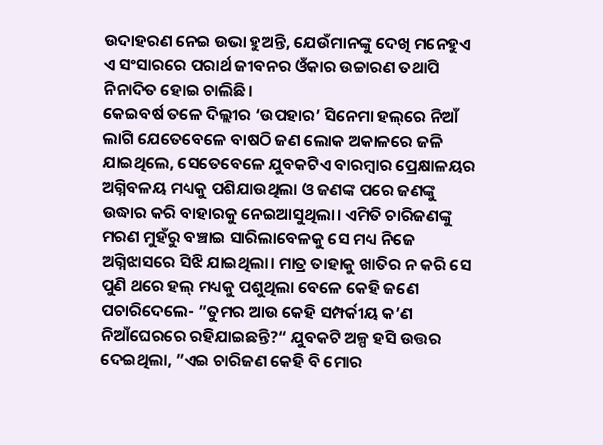ଉଦାହରଣ ନେଇ ଉଭା ହୁଅନ୍ତି, ଯେଉଁମାନଙ୍କୁ ଦେଖି ମନେହୁଏ ଏ ସଂସାରରେ ପରାର୍ଥ ଜୀବନର ଓଁକାର ଉଚ୍ଚାରଣ ତଥାପି ନିନାଦିତ ହୋଇ ଚାଲିଛି।
କେଇବର୍ଷ ତଳେ ଦିଲ୍ଲୀର ‘ଉପହାର’ ସିନେମା ହଲ୍‌ରେ ନିଆଁ ଲାଗି ଯେତେବେଳେ ବାଷଠି ଜଣ ଲୋକ ଅକାଳରେ ଜଳି ଯାଇଥିଲେ, ସେତେବେଳେ ଯୁବକଟିଏ ବାରମ୍ବାର ପ୍ରେକ୍ଷାଳୟର ଅଗ୍ନିବଳୟ ମଧ୍ୟକୁ ପଶିଯାଉଥିଲା ଓ ଜଣଙ୍କ ପରେ ଜଣଙ୍କୁ ଉଦ୍ଧାର କରି ବାହାରକୁ ନେଇଆସୁଥିଲା। ଏମିତି ଚାରିଜଣଙ୍କୁ ମରଣ ମୁହଁରୁ ବଞ୍ଚାଇ ସାରିଲାବେଳକୁ ସେ ମଧ୍ୟ ନିଜେ ଅଗ୍ନିଝାସରେ ସିଝି ଯାଇଥିଲା। ମାତ୍ର ତାହାକୁ ଖାତିର ନ କରି ସେ ପୁଣି ଥରେ ହଲ୍‌ ମଧ୍ୟକୁ ପଶୁଥିଲା ବେଳେ କେହି ଜଣେ ପଚାରିଦେଲେ- ”ତୁମର ଆଉ କେହି ସମ୍ପର୍କୀୟ କ’ଣ ନିଆଁଘେରରେ ରହିଯାଇଛନ୍ତି?“ ଯୁବକଟି ଅଳ୍ପ ହସି ଉତ୍ତର ଦେଇଥିଲା, ”ଏଇ ଚାରିଜଣ କେହି ବି ମୋର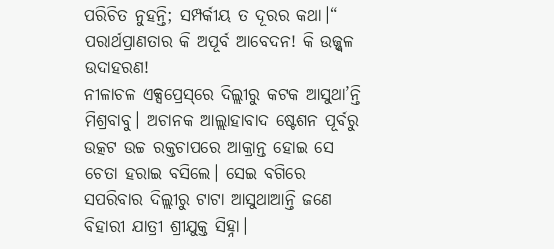ପରିଚିତ ନୁହନ୍ତି; ସମ୍ପର୍କୀୟ ତ ଦୂରର କଥା।“ ପରାର୍ଥପ୍ରାଣତାର କି ଅପୂର୍ବ ଆବେଦନ! କି ଉଜ୍ଜ୍ୱଳ ଉଦାହରଣ!
ନୀଳାଚଳ ଏକ୍ସପ୍ରେସ୍‌ରେ ଦିଲ୍ଲୀରୁ କଟକ ଆସୁଥା’ନ୍ତି ମିଶ୍ରବାବୁ। ଅଚାନକ ଆଲ୍ଲାହାବାଦ ଷ୍ଟେଶନ ପୂର୍ବରୁ ଉତ୍କଟ ଉଚ୍ଚ ରକ୍ତଚାପରେ ଆକ୍ରାନ୍ତ ହୋଇ ସେ ଚେତା ହରାଇ ବସିଲେ। ସେଇ ବଗିରେ ସପରିବାର ଦିଲ୍ଲୀରୁ ଟାଟା ଆସୁଥାଆନ୍ତି ଜଣେ ବିହାରୀ ଯାତ୍ରୀ ଶ୍ରୀଯୁକ୍ତ ସିହ୍ନା।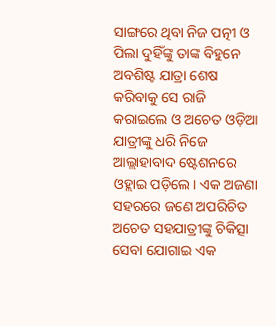ସାଙ୍ଗରେ ଥିବା ନିଜ ପତ୍ନୀ ଓ ପିଲା ଦୁହିଁଙ୍କୁ ତାଙ୍କ ବିହୁନେ ଅବଶିଷ୍ଟ ଯାତ୍ରା ଶେଷ କରିବାକୁ ସେ ରାଜି କରାଇଲେ ଓ ଅଚେତ ଓଡ଼ିଆ ଯାତ୍ରୀଙ୍କୁ ଧରି ନିଜେ ଆଲ୍ଲାହାବାଦ ଷ୍ଟେଶନରେ ଓହ୍ଲାଇ ପଡ଼ିଲେ। ଏକ ଅଜଣା ସହରରେ ଜଣେ ଅପରିଚିତ ଅଚେତ ସହଯାତ୍ରୀଙ୍କୁ ଚିକିତ୍ସା ସେବା ଯୋଗାଇ ଏକ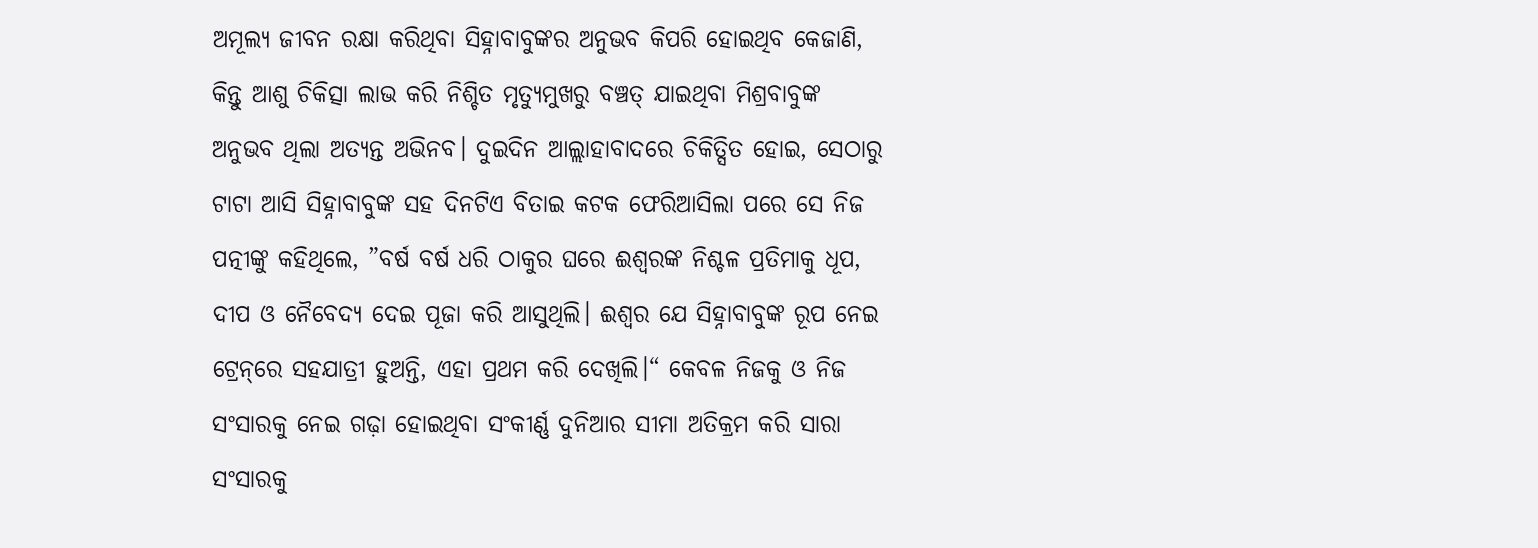ଅମୂଲ୍ୟ ଜୀବନ ରକ୍ଷା କରିଥିବା ସିହ୍ନାବାବୁଙ୍କର ଅନୁଭବ କିପରି ହୋଇଥିବ କେଜାଣି, କିନ୍ତୁ ଆଶୁ ଚିକିତ୍ସା ଲାଭ କରି ନିଶ୍ଚିତ ମୃତ୍ୟୁମୁଖରୁ ବଞ୍ଚତ୍ ଯାଇଥିବା ମିଶ୍ରବାବୁଙ୍କ ଅନୁଭବ ଥିଲା ଅତ୍ୟନ୍ତ ଅଭିନବ। ଦୁଇଦିନ ଆଲ୍ଲାହାବାଦରେ ଚିକିତ୍ସିତ ହୋଇ, ସେଠାରୁ ଟାଟା ଆସି ସିହ୍ନାବାବୁଙ୍କ ସହ ଦିନଟିଏ ବିତାଇ କଟକ ଫେରିଆସିଲା ପରେ ସେ ନିଜ ପତ୍ନୀଙ୍କୁ କହିଥିଲେ, ”ବର୍ଷ ବର୍ଷ ଧରି ଠାକୁର ଘରେ ଈଶ୍ୱରଙ୍କ ନିଶ୍ଚଳ ପ୍ରତିମାକୁ ଧୂପ, ଦୀପ ଓ ନୈବେଦ୍ୟ ଦେଇ ପୂଜା କରି ଆସୁଥିଲି। ଈଶ୍ୱର ଯେ ସିହ୍ନାବାବୁଙ୍କ ରୂପ ନେଇ ଟ୍ରେନ୍‌ରେ ସହଯାତ୍ରୀ ହୁଅନ୍ତି, ଏହା ପ୍ରଥମ କରି ଦେଖିଲି।“ କେବଳ ନିଜକୁ ଓ ନିଜ ସଂସାରକୁ ନେଇ ଗଢ଼ା ହୋଇଥିବା ସଂକୀର୍ଣ୍ଣ ଦୁନିଆର ସୀମା ଅତିକ୍ରମ କରି ସାରା ସଂସାରକୁ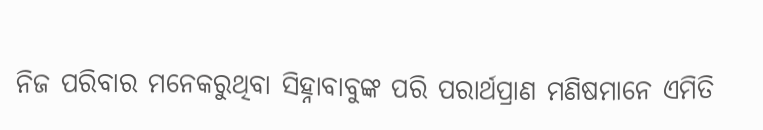ନିଜ ପରିବାର ମନେକରୁଥିବା ସିହ୍ନାବାବୁଙ୍କ ପରି ପରାର୍ଥପ୍ରାଣ ମଣିଷମାନେ ଏମିତି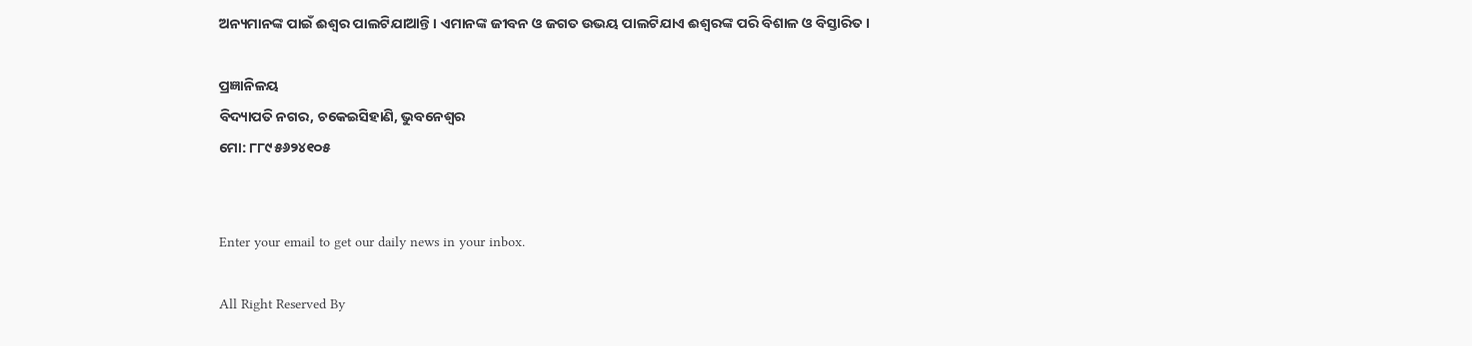ଅନ୍ୟମାନଙ୍କ ପାଇଁ ଈଶ୍ୱର ପାଲଟିଯାଆନ୍ତି। ଏମାନଙ୍କ ଜୀବନ ଓ ଜଗତ ଉଭୟ ପାଲଟିଯାଏ ଈଶ୍ୱରଙ୍କ ପରି ବିଶାଳ ଓ ବିସ୍ତାରିତ।

ପ୍ରଜ୍ଞାନିଳୟ
ବିଦ୍ୟାପତି ନଗର, ଚକେଇସିହାଣି, ଭୁବନେଶ୍ୱର
ମୋ: ୮୮୯୫୬୨୪୧୦୫


Enter your email to get our daily news in your inbox.

All Right Reserved By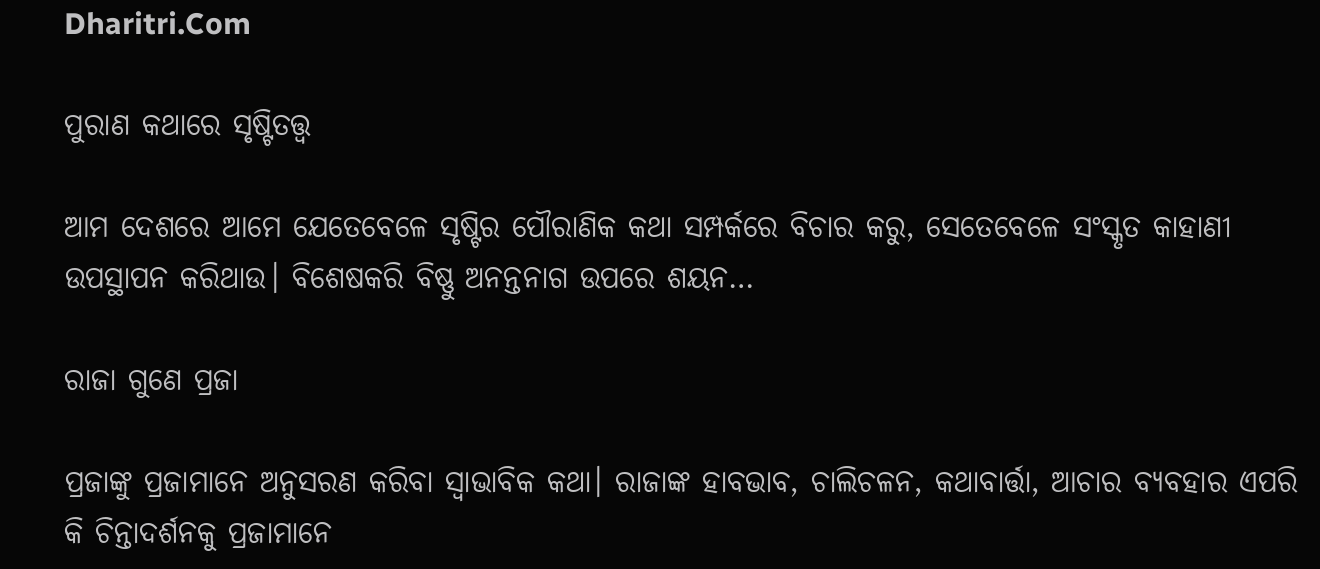Dharitri.Com

ପୁରାଣ କଥାରେ ସୃଷ୍ଟିତତ୍ତ୍ୱ

ଆମ ଦେଶରେ ଆମେ ଯେତେବେଳେ ସୃଷ୍ଟିର ପୌରାଣିକ କଥା ସମ୍ପର୍କରେ ବିଚାର କରୁ, ସେତେବେଳେ ସଂସ୍କୃତ କାହାଣୀ ଉପସ୍ଥାପନ କରିଥାଉ। ବିଶେଷକରି ବିଷ୍ଣୁ ଅନନ୍ତନାଗ ଉପରେ ଶୟନ…

ରାଜା ଗୁଣେ ପ୍ରଜା

ପ୍ରଜାଙ୍କୁ ପ୍ରଜାମାନେ ଅନୁସରଣ କରିବା ସ୍ବାଭାବିକ କଥା। ରାଜାଙ୍କ ହାବଭାବ, ଚାଲିଚଳନ, କଥାବାର୍ତ୍ତା, ଆଚାର ବ୍ୟବହାର ଏପରି କି ଚିନ୍ତାଦର୍ଶନକୁ ପ୍ରଜାମାନେ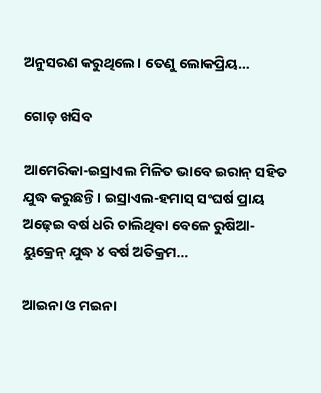ଅନୁସରଣ କରୁଥିଲେ। ତେଣୁ ଲୋକପ୍ରିୟ…

ଗୋଡ଼ ଖସିବ

ଆମେରିକା-ଇସ୍ରାଏଲ ମିଳିତ ଭାବେ ଇରାନ୍‌ ସହିତ ଯୁଦ୍ଧ କରୁଛନ୍ତି। ଇସ୍ରାଏଲ-ହମାସ୍‌ ସଂଘର୍ଷ ପ୍ରାୟ ଅଢ଼େଇ ବର୍ଷ ଧରି ଚାଲିଥିବା ବେଳେ ରୁଷିଆ-ୟୁକ୍ରେନ୍‌ ଯୁଦ୍ଧ ୪ ବର୍ଷ ଅତିକ୍ରମ…

ଆଇନା ଓ ମଇନା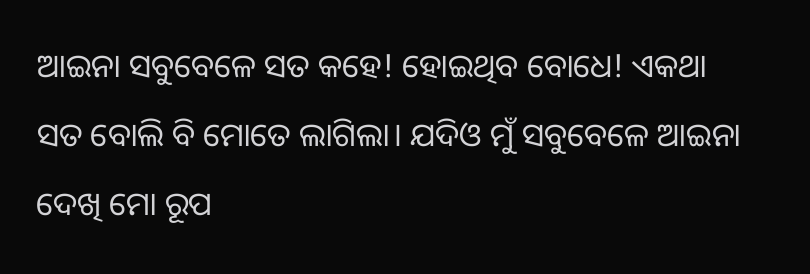ଆଇନା ସବୁବେଳେ ସତ କହେ! ହୋଇଥିବ ବୋଧେ! ଏକଥା ସତ ବୋଲି ବି ମୋତେ ଲାଗିଲା। ଯଦିଓ ମୁଁ ସବୁବେଳେ ଆଇନା ଦେଖି ମୋ ରୂପ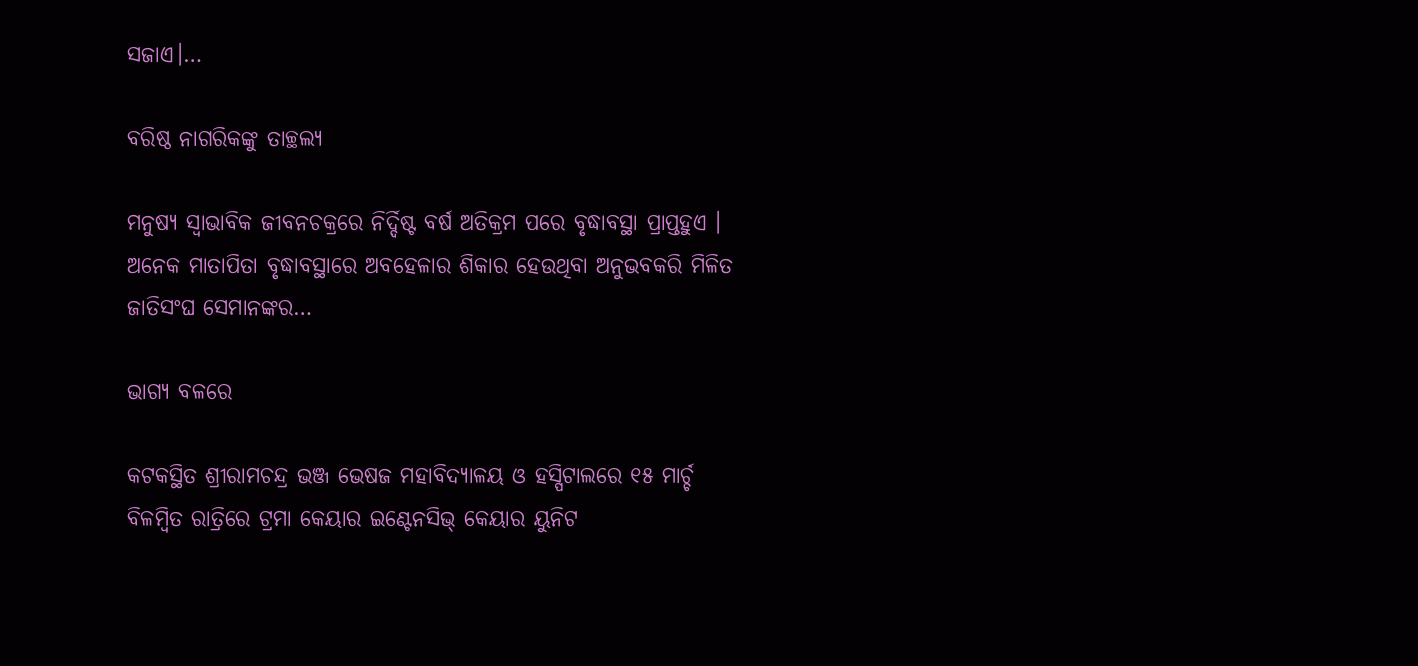ସଜାଏ।…

ବରିଷ୍ଠ ନାଗରିକଙ୍କୁ ତାଚ୍ଛଲ୍ୟ

ମନୁଷ୍ୟ ସ୍ବାଭାବିକ ଜୀବନଚକ୍ରରେ ନିର୍ଦ୍ଦିଷ୍ଟ ବର୍ଷ ଅତିକ୍ରମ ପରେ ବୃଦ୍ଧାବସ୍ଥା ପ୍ରାପ୍ତହୁଏ । ଅନେକ ମାତାପିତା ବୃଦ୍ଧାବସ୍ଥାରେ ଅବହେଳାର ଶିକାର ହେଉଥିବା ଅନୁଭବକରି ମିଳିତ ଜାତିସଂଘ ସେମାନଙ୍କର…

ଭାଗ୍ୟ ବଳରେ

କଟକସ୍ଥିତ ଶ୍ରୀରାମଚନ୍ଦ୍ର ଭଞ୍ଜ ଭେଷଜ ମହାବିଦ୍ୟାଳୟ ଓ ହସ୍ପିଟାଲରେ ୧୫ ମାର୍ଚ୍ଚ ବିଳମ୍ବିତ ରାତ୍ରିରେ ଟ୍ରମା କେୟାର ଇଣ୍ଟେନସିଭ୍‌ କେୟାର ୟୁନିଟ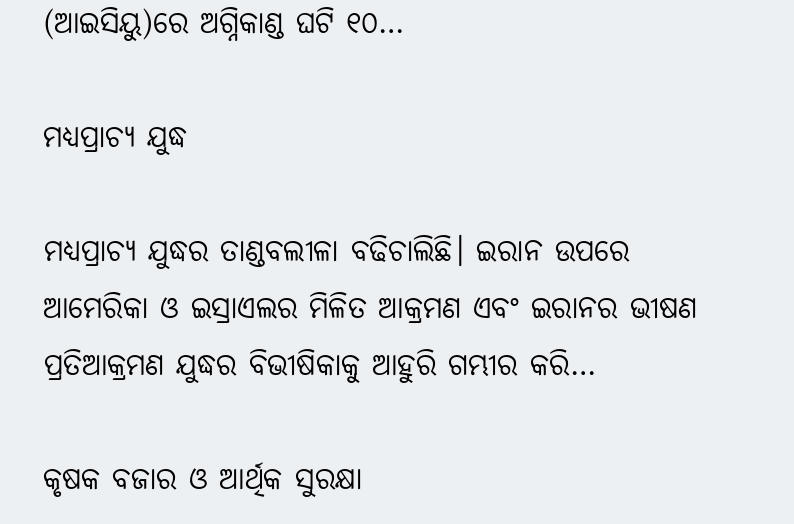(ଆଇସିୟୁ)ରେ ଅଗ୍ନିକାଣ୍ଡ ଘଟି ୧୦…

ମଧ୍ୟପ୍ରାଚ୍ୟ ଯୁଦ୍ଧ

ମଧ୍ୟପ୍ରାଚ୍ୟ ଯୁଦ୍ଧର ତାଣ୍ଡବଲୀଳା ବଢିଚାଲିଛି। ଇରାନ ଉପରେ ଆମେରିକା ଓ ଇସ୍ରାଏଲର ମିଳିତ ଆକ୍ରମଣ ଏବଂ ଇରାନର ଭୀଷଣ ପ୍ରତିଆକ୍ରମଣ ଯୁଦ୍ଧର ବିଭୀଷିକାକୁ ଆହୁରି ଗମ୍ଭୀର କରି…

କୃଷକ ବଜାର ଓ ଆର୍ଥିକ ସୁରକ୍ଷା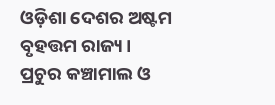ଓଡ଼ିଶା ଦେଶର ଅଷ୍ଟମ ବୃହତ୍ତମ ରାଜ୍ୟ। ପ୍ରଚୁର କଞ୍ଚାମାଲ ଓ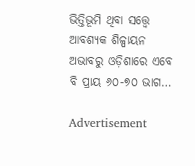ଭିତ୍ତିଭୂମି ଥିବା ସତ୍ତ୍ୱେ ଆବଶ୍ୟକ ଶିଳ୍ପାୟନ ଅଭାବରୁ ଓଡ଼ିଶାରେ ଏବେ ବି ପ୍ରାୟ ୬୦-୭୦ ଭାଗ…

Advertisement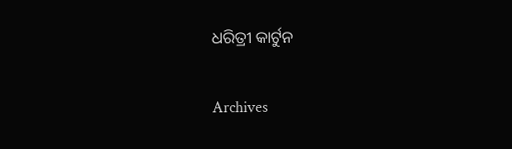ଧରିତ୍ରୀ କାର୍ଟୁନ

Archives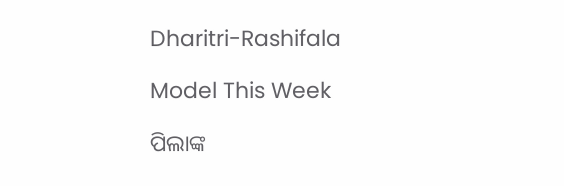Dharitri-Rashifala

Model This Week

ପିଲାଙ୍କ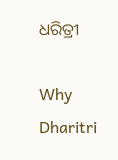ଧରିତ୍ରୀ

Why Dharitri